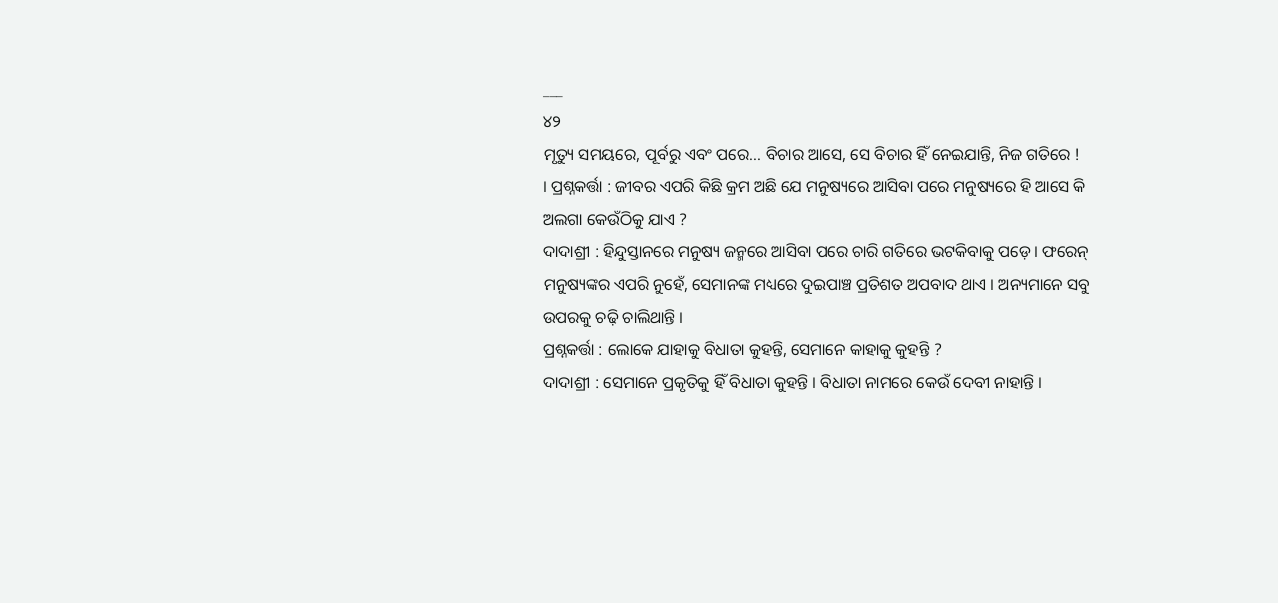___
୪୨
ମୃତ୍ୟୁ ସମୟରେ, ପୂର୍ବରୁ ଏବଂ ପରେ... ବିଚାର ଆସେ, ସେ ବିଚାର ହିଁ ନେଇଯାନ୍ତି, ନିଜ ଗତିରେ !
। ପ୍ରଶ୍ନକର୍ତ୍ତା : ଜୀବର ଏପରି କିଛି କ୍ରମ ଅଛି ଯେ ମନୁଷ୍ୟରେ ଆସିବା ପରେ ମନୁଷ୍ୟରେ ହି ଆସେ କି ଅଲଗା କେଉଁଠିକୁ ଯାଏ ?
ଦାଦାଶ୍ରୀ : ହିନ୍ଦୁସ୍ତାନରେ ମନୁଷ୍ୟ ଜନ୍ମରେ ଆସିବା ପରେ ଚାରି ଗତିରେ ଭଟକିବାକୁ ପଡ଼େ । ଫରେନ୍ ମନୁଷ୍ୟଙ୍କର ଏପରି ନୁହେଁ, ସେମାନଙ୍କ ମଧ୍ୟରେ ଦୁଇପାଞ୍ଚ ପ୍ରତିଶତ ଅପବାଦ ଥାଏ । ଅନ୍ୟମାନେ ସବୁ ଉପରକୁ ଚଢ଼ି ଚାଲିଥାନ୍ତି ।
ପ୍ରଶ୍ନକର୍ତ୍ତା : ଲୋକେ ଯାହାକୁ ବିଧାତା କୁହନ୍ତି, ସେମାନେ କାହାକୁ କୁହନ୍ତି ?
ଦାଦାଶ୍ରୀ : ସେମାନେ ପ୍ରକୃତିକୁ ହିଁ ବିଧାତା କୁହନ୍ତି । ବିଧାତା ନାମରେ କେଉଁ ଦେବୀ ନାହାନ୍ତି ।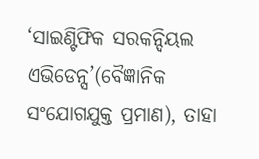‘ସାଇଣ୍ଟିଫିକ ସରକନ୍ଦିୟଲ ଏଭିଡେନ୍ସ’(ବୈଜ୍ଞାନିକ ସଂଯୋଗଯୁକ୍ତ ପ୍ରମାଣ), ତାହା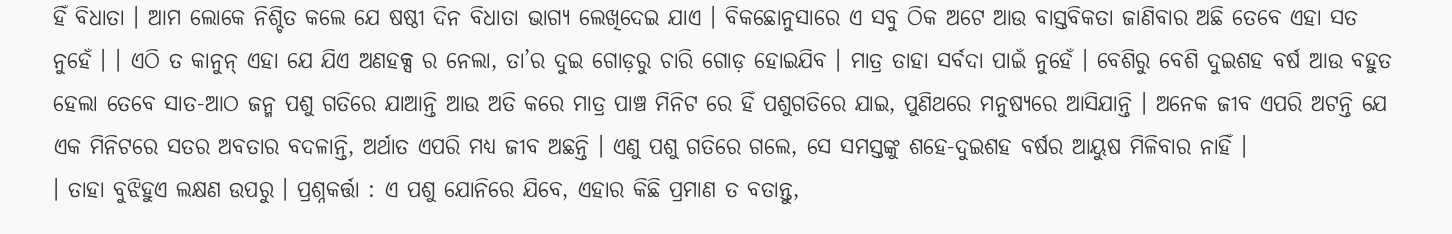ହିଁ ବିଧାତା । ଆମ ଲୋକେ ନିଶ୍ଚିତ କଲେ ଯେ ଷଷ୍ଠୀ ଦିନ ବିଧାତା ଭାଗ୍ୟ ଲେଖିଦେଇ ଯାଏ । ବିକଛୋନୁସାରେ ଏ ସବୁ ଠିକ ଅଟେ ଆଉ ବାସ୍ତବିକତା ଜାଣିବାର ଅଛି ତେବେ ଏହା ସତ ନୁହେଁ । । ଏଠି ତ କାନୁନ୍ ଏହା ଯେ ଯିଏ ଅଣହକ୍ସ ର ନେଲା, ତା’ର ଦୁଇ ଗୋଡ଼ରୁ ଚାରି ଗୋଡ଼ ହୋଇଯିବ । ମାତ୍ର ତାହା ସର୍ବଦା ପାଇଁ ନୁହେଁ । ବେଶିରୁ ବେଶି ଦୁଇଶହ ବର୍ଷ ଆଉ ବହୁତ ହେଲା ତେବେ ସାତ-ଆଠ ଜନ୍ମ ପଶୁ ଗତିରେ ଯାଆନ୍ତି ଆଉ ଅତି କରେ ମାତ୍ର ପାଞ୍ଚ ମିନିଟ ରେ ହିଁ ପଶୁଗତିରେ ଯାଇ, ପୁଣିଥରେ ମନୁଷ୍ୟରେ ଆସିଯାନ୍ତି । ଅନେକ ଜୀବ ଏପରି ଅଟନ୍ତି ଯେ ଏକ ମିନିଟରେ ସତର ଅବତାର ବଦଳାନ୍ତି, ଅର୍ଥାତ ଏପରି ମଧ୍ୟ ଜୀବ ଅଛନ୍ତି । ଏଣୁ ପଶୁ ଗତିରେ ଗଲେ, ସେ ସମସ୍ତଙ୍କୁ ଶହେ-ଦୁଇଶହ ବର୍ଷର ଆୟୁଷ ମିଳିବାର ନାହିଁ ।
। ତାହା ବୁଝିହୁଏ ଲକ୍ଷଣ ଉପରୁ । ପ୍ରଶ୍ନକର୍ତ୍ତା : ଏ ପଶୁ ଯୋନିରେ ଯିବେ, ଏହାର କିଛି ପ୍ରମାଣ ତ ବତାନ୍ତୁ,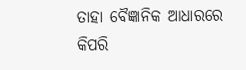ତାହା ବୈଜ୍ଞାନିକ ଆଧାରରେ କିପରି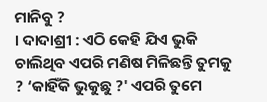ମାନିବୁ ?
। ଦାଦାଶ୍ରୀ : ଏଠି କେହି ଯିଏ ଭୁକି ଚାଲିଥିବ ଏପରି ମଣିଷ ମିଳିଛନ୍ତି ତୁମକୁ ? ‘କାହିଁକି ଭୁକୁଛୁ ?' ଏପରି ତୁମେ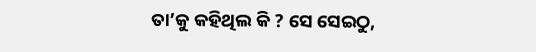ତା’କୁ କହିଥିଲ କି ? ସେ ସେଇଠୁ,